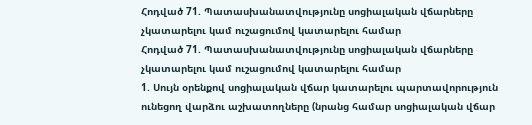Հոդված 71. Պատասխանատվությունը սոցիալական վճարները չկատարելու կամ ուշացումով կատարելու համար
Հոդված 71. Պատասխանատվությունը սոցիալական վճարները չկատարելու կամ ուշացումով կատարելու համար
1. Սույն օրենքով սոցիալական վճար կատարելու պարտավորություն ունեցող վարձու աշխատողները (նրանց համար սոցիալական վճար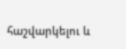հաշվարկելու և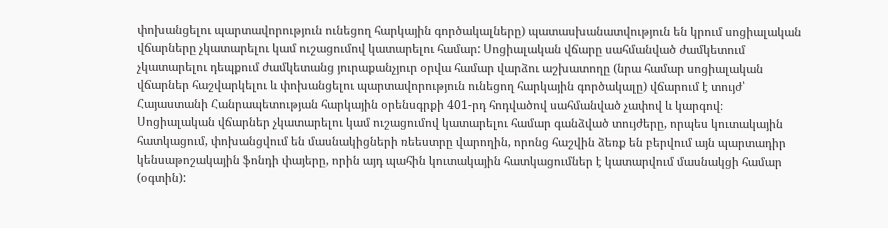փոխանցելու պարտավորություն ունեցող հարկային գործակալները) պատասխանատվություն են կրում սոցիալական վճարները չկատարելու կամ ուշացումով կատարելու համար: Սոցիալական վճարը սահմանված ժամկետում չկատարելու դեպքում ժամկետանց յուրաքանչյուր օրվա համար վարձու աշխատողը (նրա համար սոցիալական վճարներ հաշվարկելու և փոխանցելու պարտավորություն ունեցող հարկային գործակալը) վճարում է տույժ՝ Հայաստանի Հանրապետության հարկային օրենսգրքի 401-րդ հոդվածով սահմանված չափով և կարգով։
Սոցիալական վճարներ չկատարելու կամ ուշացումով կատարելու համար գանձված տույժերը, որպես կուտակային հատկացում, փոխանցվում են մասնակիցների ռեեստրը վարողին, որոնց հաշվին ձեռք են բերվում այն պարտադիր կենսաթոշակային ֆոնդի փայերը, որին այդ պահին կուտակային հատկացումներ է կատարվում մասնակցի համար (օգտին):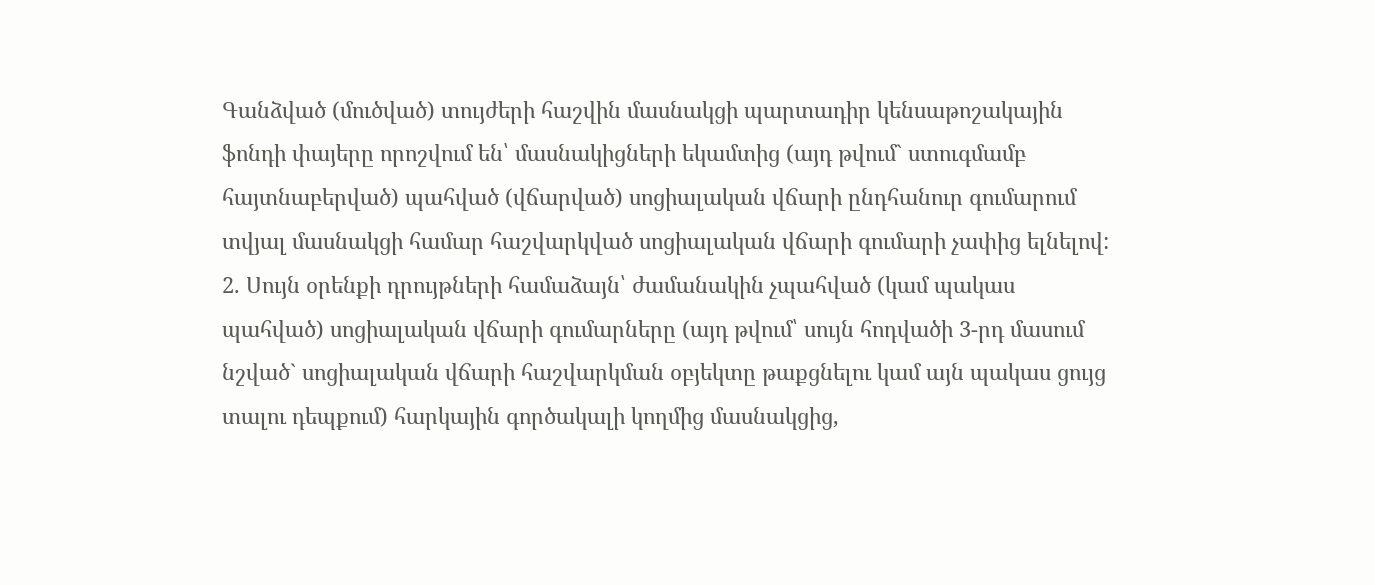Գանձված (մուծված) տույժերի հաշվին մասնակցի պարտադիր կենսաթոշակային ֆոնդի փայերը որոշվում են՝ մասնակիցների եկամտից (այդ թվում` ստուգմամբ հայտնաբերված) պահված (վճարված) սոցիալական վճարի ընդհանուր գումարում տվյալ մասնակցի համար հաշվարկված սոցիալական վճարի գումարի չափից ելնելով:
2. Սույն օրենքի դրույթների համաձայն՝ ժամանակին չպահված (կամ պակաս պահված) սոցիալական վճարի գումարները (այդ թվում՝ սույն հոդվածի 3-րդ մասում նշված` սոցիալական վճարի հաշվարկման օբյեկտը թաքցնելու կամ այն պակաս ցույց տալու դեպքում) հարկային գործակալի կողմից մասնակցից,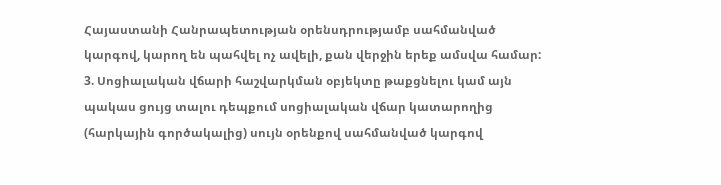Հայաստանի Հանրապետության օրենսդրությամբ սահմանված կարգով, կարող են պահվել ոչ ավելի, քան վերջին երեք ամսվա համար:
3. Սոցիալական վճարի հաշվարկման օբյեկտը թաքցնելու կամ այն պակաս ցույց տալու դեպքում սոցիալական վճար կատարողից (հարկային գործակալից) սույն օրենքով սահմանված կարգով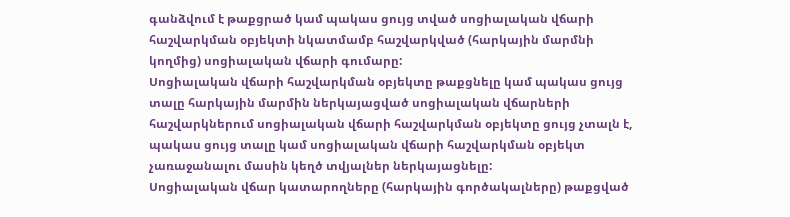գանձվում է թաքցրած կամ պակաս ցույց տված սոցիալական վճարի հաշվարկման օբյեկտի նկատմամբ հաշվարկված (հարկային մարմնի կողմից) սոցիալական վճարի գումարը:
Սոցիալական վճարի հաշվարկման օբյեկտը թաքցնելը կամ պակաս ցույց տալը հարկային մարմին ներկայացված սոցիալական վճարների հաշվարկներում սոցիալական վճարի հաշվարկման օբյեկտը ցույց չտալն է, պակաս ցույց տալը կամ սոցիալական վճարի հաշվարկման օբյեկտ չառաջանալու մասին կեղծ տվյալներ ներկայացնելը:
Սոցիալական վճար կատարողները (հարկային գործակալները) թաքցված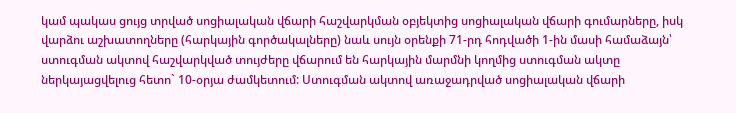կամ պակաս ցույց տրված սոցիալական վճարի հաշվարկման օբյեկտից սոցիալական վճարի գումարները, իսկ վարձու աշխատողները (հարկային գործակալները) նաև սույն օրենքի 71-րդ հոդվածի 1-ին մասի համաձայն՝ ստուգման ակտով հաշվարկված տույժերը վճարում են հարկային մարմնի կողմից ստուգման ակտը ներկայացվելուց հետո` 10-օրյա ժամկետում: Ստուգման ակտով առաջադրված սոցիալական վճարի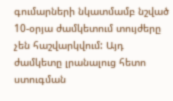գումարների նկատմամբ նշված 10-օրյա ժամկետում տույժերը չեն հաշվարկվում: Այդ ժամկետը լրանալուց հետո ստուգման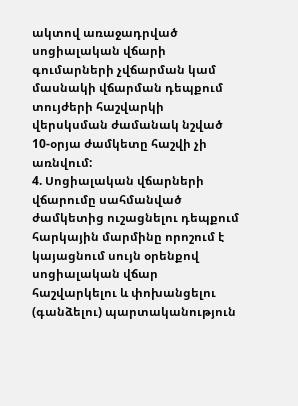ակտով առաջադրված սոցիալական վճարի գումարների չվճարման կամ մասնակի վճարման դեպքում տույժերի հաշվարկի վերսկսման ժամանակ նշված 10-օրյա ժամկետը հաշվի չի առնվում:
4. Սոցիալական վճարների վճարումը սահմանված ժամկետից ուշացնելու դեպքում հարկային մարմինը որոշում է կայացնում սույն օրենքով սոցիալական վճար հաշվարկելու և փոխանցելու (գանձելու) պարտականություն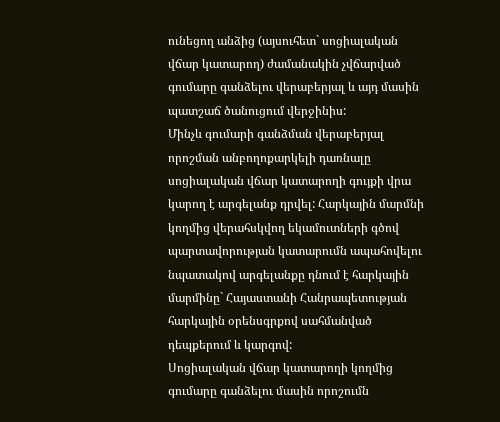ունեցող անձից (այսուհետ` սոցիալական վճար կատարող) ժամանակին չվճարված գումարը գանձելու վերաբերյալ և այդ մասին պատշաճ ծանուցում վերջինիս:
Մինչև գումարի գանձման վերաբերյալ որոշման անբողոքարկելի դառնալը սոցիալական վճար կատարողի գույքի վրա կարող է արգելանք դրվել: Հարկային մարմնի կողմից վերահսկվող եկամուտների գծով պարտավորության կատարումն ապահովելու նպատակով արգելանքը դնում է հարկային մարմինը` Հայաստանի Հանրապետության հարկային օրենսգրքով սահմանված դեպքերում և կարգով:
Սոցիալական վճար կատարողի կողմից գումարը գանձելու մասին որոշումն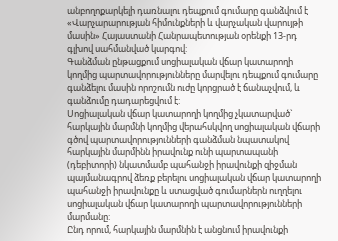անբողոքարկելի դառնալու դեպքում գումարը գանձվում է «Վարչարարության հիմունքների և վարչական վարույթի մասին» Հայաստանի Հանրապետության օրենքի 13-րդ գլխով սահմանված կարգով:
Գանձման ընթացքում սոցիալական վճար կատարողի կողմից պարտավորությունները մարվելու դեպքում գումարը գանձելու մասին որոշումն ուժը կորցրած է ճանաչվում, և գանձումը դադարեցվում է:
Սոցիալական վճար կատարողի կողմից չկատարված` հարկային մարմնի կողմից վերահսկվող սոցիալական վճարի գծով պարտավորությունների գանձման նպատակով հարկային մարմինն իրավունք ունի պարտապանի (դեբիտորի) նկատմամբ պահանջի իրավունքի զիջման պայմանագրով ձեռք բերելու սոցիալական վճար կատարողի պահանջի իրավունքը և ստացված գումարներն ուղղելու սոցիալական վճար կատարողի պարտավորությունների մարմանը:
Ընդ որում, հարկային մարմնին է անցնում իրավունքի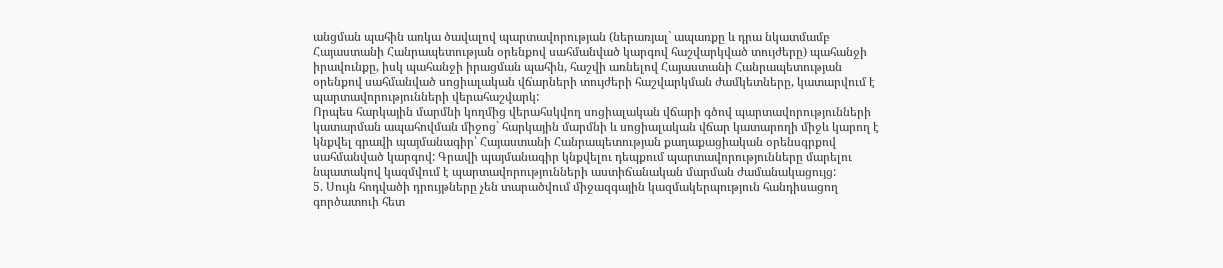անցման պահին առկա ծավալով պարտավորության (ներառյալ` ապառքը և դրա նկատմամբ Հայաստանի Հանրապետության օրենքով սահմանված կարգով հաշվարկված տույժերը) պահանջի իրավունքը, իսկ պահանջի իրացման պահին, հաշվի առնելով Հայաստանի Հանրապետության օրենքով սահմանված սոցիալական վճարների տույժերի հաշվարկման ժամկետները, կատարվում է պարտավորությունների վերահաշվարկ:
Որպես հարկային մարմնի կողմից վերահսկվող սոցիալական վճարի գծով պարտավորությունների կատարման ապահովման միջոց` հարկային մարմնի և սոցիալական վճար կատարողի միջև կարող է կնքվել գրավի պայմանագիր՝ Հայաստանի Հանրապետության քաղաքացիական օրենսգրքով սահմանված կարգով: Գրավի պայմանագիր կնքվելու դեպքում պարտավորությունները մարելու նպատակով կազմվում է պարտավորությունների աստիճանական մարման ժամանակացույց:
5. Սույն հոդվածի դրույթները չեն տարածվում միջազգային կազմակերպություն հանդիսացող գործատուի հետ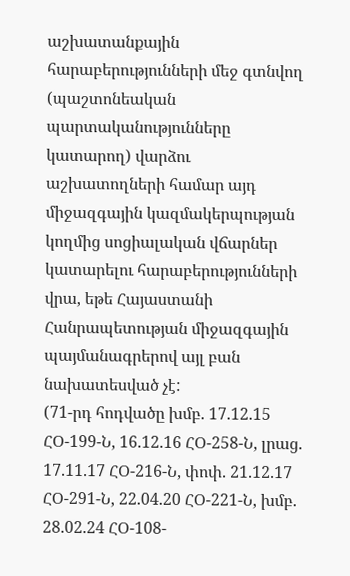աշխատանքային հարաբերությունների մեջ գտնվող (պաշտոնեական պարտականությունները կատարող) վարձու աշխատողների համար այդ միջազգային կազմակերպության կողմից սոցիալական վճարներ կատարելու հարաբերությունների վրա, եթե Հայաստանի Հանրապետության միջազգային պայմանագրերով այլ բան նախատեսված չէ:
(71-րդ հոդվածը խմբ. 17.12.15 ՀՕ-199-Ն, 16.12.16 ՀՕ-258-Ն, լրաց. 17.11.17 ՀՕ-216-Ն, փոփ. 21.12.17 ՀՕ-291-Ն, 22.04.20 ՀՕ-221-Ն, խմբ. 28.02.24 ՀՕ-108-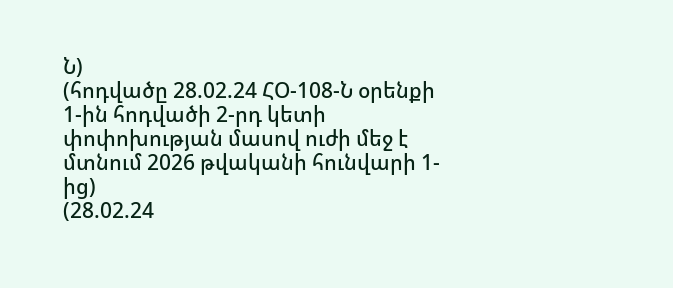Ն)
(հոդվածը 28.02.24 ՀՕ-108-Ն օրենքի 1-ին հոդվածի 2-րդ կետի փոփոխության մասով ուժի մեջ է մտնում 2026 թվականի հունվարի 1-ից)
(28.02.24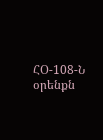ՀՕ-108-Ն օրենքն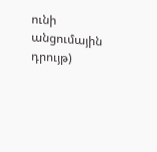ունի անցումային դրույթ)